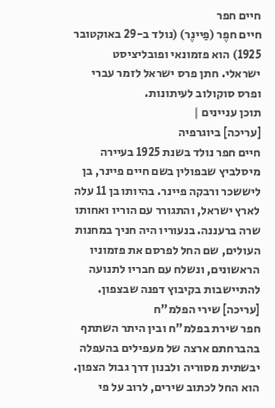חיים חפר
חיים חפֶר (פַיינֶר) (נולד ב-29 באוקטובר 1925) הוא פזמונאי ופובליציסט ישראלי. חתן פרס ישראל לזמר עברי ופרס סוקולוב לעיתונות.
תוכן עניינים |
[עריכה] ביוגרפיה
חיים חפר נולד בשנת 1925 בעיירה מיסלביץ שבפולין בשם חיים פיינר, בן ליששכר ורבקה פיינר. בהיותו בן 11 עלה לארץ ישראל, והתגורר עם הוריו ואחותו שרה ברעננה. בנעוריו היה חניך במחנות העולים, שם החל לפרסם את פזמוניו הראשונים, ונשלח עם חבריו לתנועה להתיישבות בקיבוץ דפנה שבצפון.
[עריכה] שירי הפלמ"ח
חפר שירת בפלמ"ח ובין היתר השתתף בהברחתם ארצה של מעפילים בהעפלה יבשתית מסוריה ולבנון דרך גבול הצפון.
הוא החל לכתוב שירים, לרוב על פי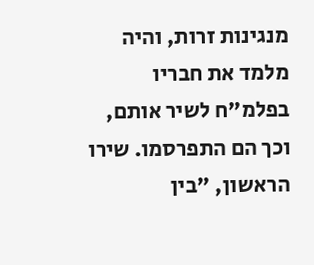מנגינות זרות, והיה מלמד את חבריו בפלמ"ח לשיר אותם, וכך הם התפרסמו. שירו הראשון, "בין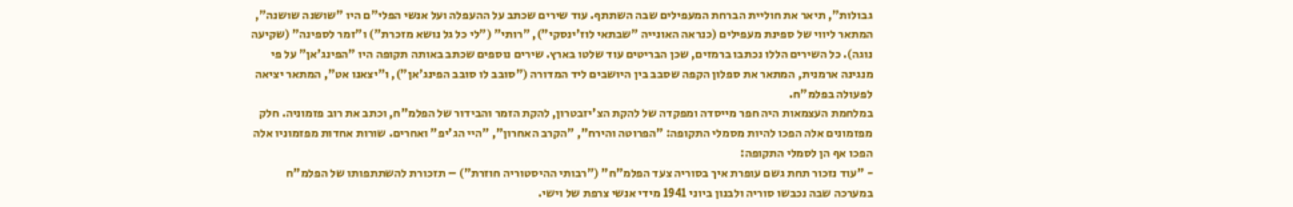גבולות", תיאר את חוליית הברחת המעפילים שבה השתתף. עוד שירים שכתב על ההעפלה ועל אנשי הפלי"ם היו "שושנה שושנה", המתאר ליווי של ספינת מעפילים (כנראה האונייה "שבתאי לוז'ינסקי"), "רותי" ("לי כל גל נושא מזכרת") ו"זמר לספינה" (שקיעה נוגה). כל השירים הללו נכתבו ברמזים, שכן הבריטים עוד שלטו בארץ. שירים נוספים שכתב באותה תקופה היו "הפינג'אן" על פי מנגינה ארמנית, המתאר את ספלון הקפה שסבב בין היושבים ליד המדורה ("סובב לו סובב הפינג'אן"), ו"יצאנו אט", המתאר יציאה לפעולה בפלמ"ח.
במלחמת העצמאות היה חפר מייסדה ומפקדה של להקת הצ'יזבטרון, להקת הזמר והבידור של הפלמ"ח, וכתב את רוב פזמוניה. חלק מפזמונים אלה הפכו להיות מסמלי התקופה: "הפרוטה והירח", "הקרב האחרון", "היי הג'יפ" ואחרים. שורות אחדות מפזמוניו אלה הפכו אף הן לסמלי התקופה:
- "עוד נזכור תחת גשם עופרת איך בסוריה צעד הפלמ"ח" ("רבותי ההיסטוריה חוזרת") – תזכורת להשתתפותו של הפלמ"ח במערכה שבה נכבשו סוריה ולבנון ביוני 1941 מידי אנשי צרפת של וישי.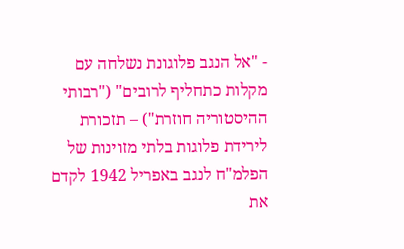- "אל הנגב פלוגונת נשלחה עם מקלות כתחליף לרובים" ("רבותי ההיסטוריה חוזרת") – תזכורת לירידת פלוגות בלתי מזוינות של הפלמ"ח לנגב באפריל 1942 לקדם את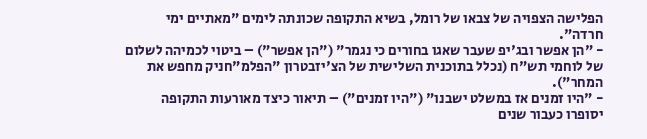הפלישה הצפויה של צבאו של רומל, בשיא התקופה שכונתה לימים "מאתיים ימי חרדה".
- "הן אפשר ובג'יפ שעבר שאגו בחורים כי נגמר" ("הן אפשר") – ביטוי לכמיהה לשלום של לוחמי תש"ח (נכלל בתוכנית השלישית של הצ'יזבטרון "הפלמ"חניק מחפש את המחר").
- "היו זמנים אז במשלט ישבנו" ("היו זמנים") – תיאור כיצד מאורעות התקופה יסופרו כעבור שנים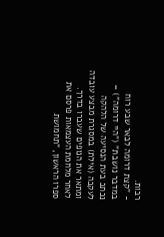רבות.
- "קצת דרומה לבאר שבע רוח במדבר נושבת" ("היי דרומה") – נכתב בעת הנסיעה של הלהקה לעקבה (אילת) במסגרת מבצע עובדה ומתאר את הנופים שעברו בדרך.
לאחר מלחמת העצמאות פרסם את ספרו הראשון, "תחמושת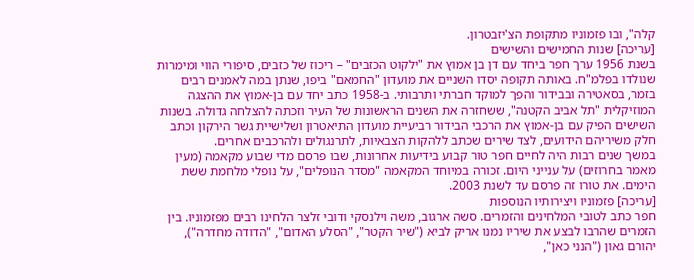קלה", ובו פזמוניו מתקופת הצ'יזבטרון.
[עריכה] שנות החמישים והשישים
בשנת 1956 ערך חפר ביחד עם דן בן אמוץ את "ילקוט הכזבים" – ריכוז של כזבים, סיפורי הווי ומימרות שנולדו בפלמ"ח. באותה תקופה יסדו השניים את מועדון "החמאם" ביפו, שנתן במה לאמנים רבים בזמר, בסאטירה ובבידור והפך למוקד חברתי ותרבותי. ב-1958 כתב יחד עם בן-אמוץ את ההצגה המוזיקלית "תל אביב הקטנה", ששחזרה את השנים הראשונות של העיר וזכתה להצלחה גדולה. בשנות השישים הפיק עם בן-אמוץ את הרכבי הבידור רביעיית מועדון התיאטרון ושלישיית גשר הירקון וכתב חלק משיריהם הידועים, לצד שירים שכתב ללהקות הצבאיות, לתרנגולים ולהרכבים אחרים.
במשך שנים רבות היה לחיים חפר טור קבוע בידיעות אחרונות, שבו פרסם מדי שבוע מקאמה (מעין מאמר בחרוזים) על ענייני היום. זכורה במיוחד המקאמה "מסדר הנופלים", על נופלי מלחמת ששת הימים. את טורו זה פרסם עד לשנת 2003.
[עריכה] פזמוניו ויצירותיו הנוספות
חפר כתב לטובי המלחינים והזמרים. סשה ארגוב, משה וילנסקי ודובי זלצר הלחינו רבים מפזמוניו. בין הזמרים שהרבו לבצע את שיריו נמנו אריק לביא ("שיר הקטר", "הסלע האדום", "הדודה מחדרה"), יהורם גאון ("הנני כאן",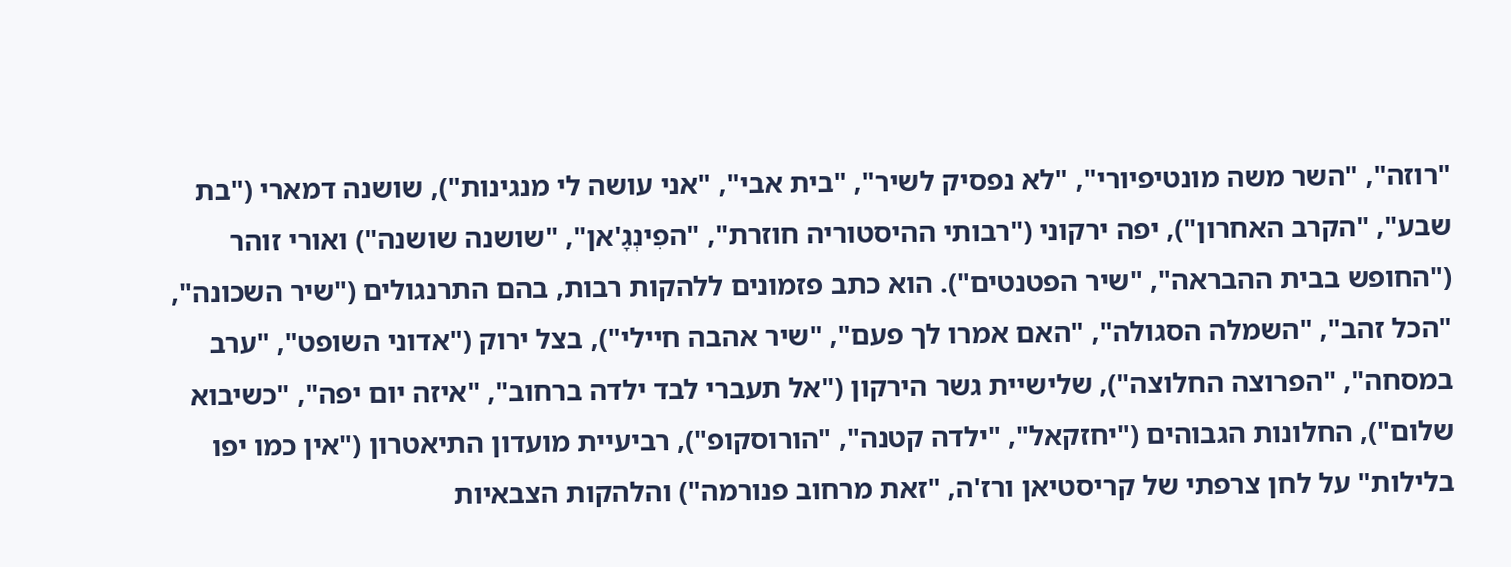"רוזה", "השר משה מונטיפיורי", "לא נפסיק לשיר", "בית אבי", "אני עושה לי מנגינות"), שושנה דמארי ("בת שבע", "הקרב האחרון"), יפה ירקוני ("רבותי ההיסטוריה חוזרת", "הפִינְגָ'אן", "שושנה שושנה") ואורי זוהר ("החופש בבית ההבראה", "שיר הפטנטים"). הוא כתב פזמונים ללהקות רבות, בהם התרנגולים ("שיר השכונה", "הכל זהב", "השמלה הסגולה", "האם אמרו לך פעם", "שיר אהבה חיילי"), בצל ירוק ("אדוני השופט", "ערב במסחה", "הפרוצה החלוצה"), שלישיית גשר הירקון ("אל תעברי לבד ילדה ברחוב", "איזה יום יפה", "כשיבוא שלום"), החלונות הגבוהים ("יחזקאל", "ילדה קטנה", "הורוסקופ"), רביעיית מועדון התיאטרון ("אין כמו יפו בלילות" על לחן צרפתי של קריסטיאן ורז'ה, "זאת מרחוב פנורמה") והלהקות הצבאיות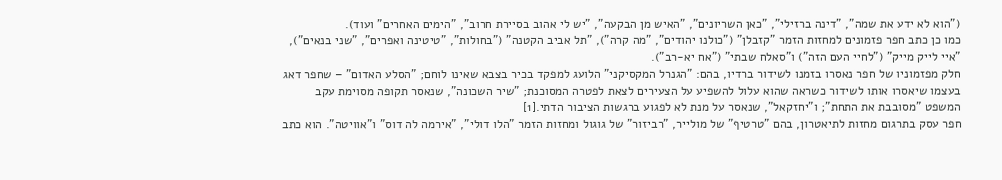("הוא לא ידע את שמה", "דינה ברזילי", "כאן השריונים", "האיש מן הבקעה", "יש לי אהוב בסיירת חרוב", "הימים האחרים" ועוד).
כמו כן כתב חפר פזמונים למחזות הזמר "קזבלן" ("כולנו יהודים", "מה קרה"), "תל אביב הקטנה" ("בחולות", "טיטינה ואפרים", "שני בנאים"), "איי לייק מייק" ("לחיי העם הזה") ו"סאלח שבתי" ("אח יא-רב").
חלק מפזמוניו של חפר נאסרו בזמנו לשידור ברדיו, בהם: "הגנרל המקסיקני" הלועג למפקד בכיר בצבא שאינו לוחם; "הסלע האדום" – שחפר דאג בעצמו שיאסרו אותו לשידור כשראה שהוא עלול להשפיע על הצעירים לצאת לפטרה המסוכנת; "שיר השכונה", שנאסר תקופה מסוימת עקב המשפט "מסובבת את התחת"; ו"יחזקאל", שנאסר על מנת לא לפגוע ברגשות הציבור הדתי.[1]
חפר עסק בתרגום מחזות לתיאטרון, בהם "טרטיף" של מולייר, "רביזור" של גוגול ומחזות הזמר "הלו דולי", "אירמה לה דוס" ו"אוויטה". הוא כתב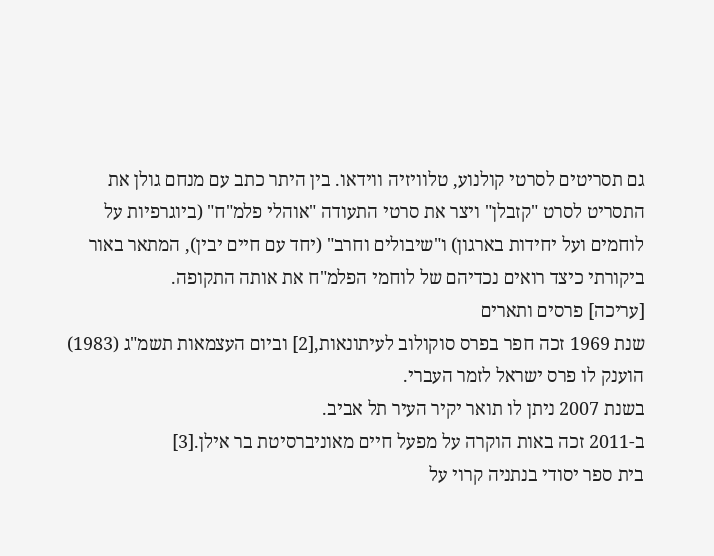גם תסריטים לסרטי קולנוע, טלוויזיה ווידאו. בין היתר כתב עם מנחם גולן את התסריט לסרט "קזבלן" ויצר את סרטי התעודה "אוהלי פלמ"ח" (ביוגרפיות על לוחמים ועל יחידות בארגון) ו"שיבולים וחרב" (יחד עם חיים יבין), המתאר באור ביקורתי כיצד רואים נכדיהם של לוחמי הפלמ"ח את אותה התקופה.
[עריכה] פרסים ותארים
שנת 1969 זכה חפר בפרס סוקולוב לעיתונאות,[2] וביום העצמאות תשמ"ג (1983) הוענק לו פרס ישראל לזמר העברי.
בשנת 2007 ניתן לו תואר יקיר העיר תל אביב.
ב-2011 זכה באות הוקרה על מפעל חיים מאוניברסיטת בר אילן.[3]
בית ספר יסודי בנתניה קרוי על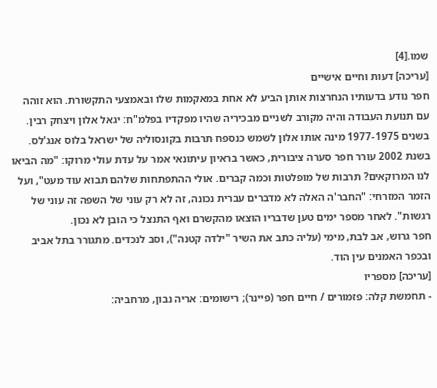שמו.[4]
[עריכה] דעות וחיים אישיים
חפר נודע בדעותיו הנחרצות אותן הביע לא אחת במאקמות שלו ובאמצעי התקשורת. הוא זוהה עם תנועת העבודה והיה מקורב לשניים מבכיריה שהיו מפקדיו בפלמ"ח: יגאל אלון ויצחק רבין. בשנים 1977-1975 מינה אותו אלון לשמש כנספח תרבות בקונסוליה של ישראל בלוס אנג'לס.
בשנת 2002 עורר חפר סערה ציבורית, כאשר בראיון עיתונאי אמר על עדת עולי מרוקו: "מה הביאו לנו המרוקאים? תרבות של מופלטות וכמה קברים. אולי ההתפתחות שלהם תבוא עוד מעט", ועל הזמר המזרחי: "החבר'ה האלה לא מדברים עברית נכונה, זה לא רק עוני של השפה זה עוני של רגשות". לאחר מספר ימים טען שדבריו הוצאו מהקשרם ואף התנצל כי הובן לא נכון.
חפר גרוש, אב לבת, מימי (עליה כתב את השיר "ילדה קטנה"), וסב לנכדים. מתגורר בתל אביב ובכפר האמנים עין הוד.
[עריכה] מספריו
- תחמשת קלה: פזמורים / חיים חפר (פיינר); רישומים: אריה נבון, מרחביה: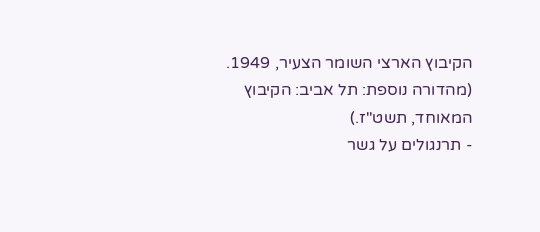הקיבוץ הארצי השומר הצעיר, 1949. (מהדורה נוספת: תל אביב: הקיבוץ המאוחד, תשט"ז.)
- תרנגולים על גשר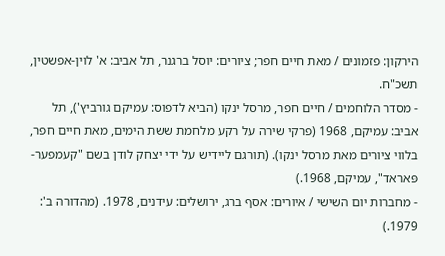הירקון: פזמונים / מאת חיים חפר; ציורים: יוסל ברגנר, תל אביב: א' לוין-אפשטין, תשכ"ח.
- מסדר הלוחמים / חיים חפר, מרסל ינקו (הביא לדפוס: עמיקם גורביץ'), תל אביב: עמיקם, 1968 (פרקי שירה על רקע מלחמת ששת הימים, מאת חיים חפר, בלווי ציורים מאת מרסל ינקו). (תורגם ליידיש על ידי יצחק לודן בשם "קעמפער-פּאראד", עמיקם, 1968.)
- מחברות יום השישי / איורים: אסף ברג, ירושלים: עידנים, 1978. (מהדורה ב': 1979.)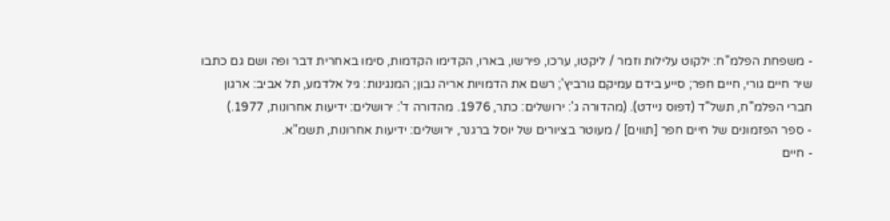- משפחת הפלמ"ח: ילקוט עלילות וזמר / ליקטו, ערכו, פירשו, בארו, הקדימו הקדמות, סימו באחרית דבר ופה ושם גם כתבו שיר חיים גורי, חיים חפר; סייע בידם עמיקם גורביץ'; רשם את הדמויות אריה נבון; המנגינות: גיל אלדמע, תל אביב: ארגון חברי הפלמ"ח, תשל"ד (דפוס ניידט). (מהדורה ג': ירושלים: כתר, 1976. מהדורה ד': ירושלים: ידיעות אחרונות, 1977.)
- ספר הפזמונים של חיים חפר [תווים] / מעוטר בציורים של יוסל ברגנר, ירושלים: ידיעות אחרונות, תשמ"א.
- חיים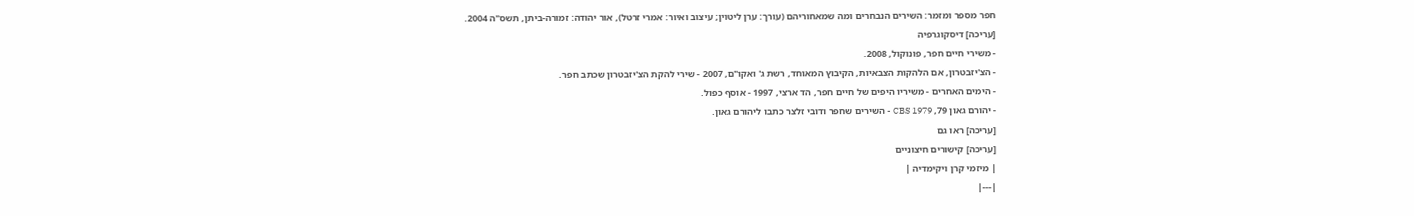חפר מספר ומזמר: השירים הנבחרים ומה שמאחוריהם (עורך: ערן ליטוין; עיצוב ואיור: אמרי זרטל), אור יהודה: זמורה-ביתן, תשס"ה 2004.
[עריכה] דיסקוגרפיה
- משירי חיים חפר, פונוקול, 2008.
- הצ'יזבטרון, אם הלהקות הצבאיות, הקיבוץ המאוחד, רשת ג' ואקו"ם, 2007 - שירי להקת הצ'יזבטרון שכתב חפר.
- הימים האחרים - משיריו היפים של חיים חפר, הד ארצי, 1997 - אוסף כפול.
- יהורם גאון 79, CBS 1979 - השירים שחפר ודובי זלצר כתבו ליהורם גאון.
[עריכה] ראו גם
[עריכה] קישורים חיצוניים
| מיזמי קרן ויקימדיה |
|---|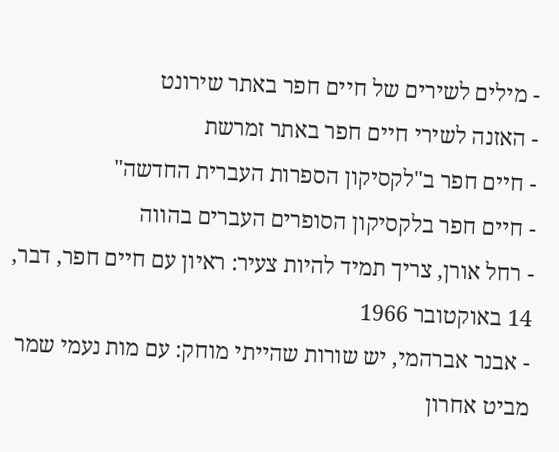- מילים לשירים של חיים חפר באתר שירונט
- האזנה לשירי חיים חפר באתר זמרשת
- חיים חפר ב"לקסיקון הספרות העברית החדשה"
- חיים חפר בלקסיקון הסופרים העברים בהווה
- רחל אורן, צריך תמיד להיות צעיר: ראיון עם חיים חפר, דבר, 14 באוקטובר 1966
- אבנר אברהמי, יש שורות שהייתי מוחק: עם מות נעמי שמר מביט אחרון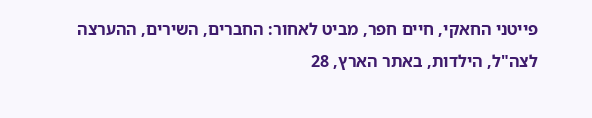פייטני החאקי, חיים חפר, מביט לאחור: החברים, השירים, ההערצה לצה"ל, הילדות, באתר הארץ, 28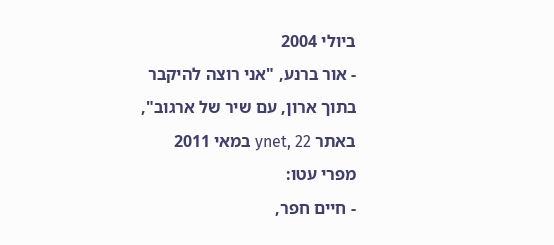ביולי 2004
- אור ברנע, "אני רוצה להיקבר בתוך ארון, עם שיר של ארגוב", באתר ynet, 22 במאי 2011
מפרי עטו:
- חיים חפר,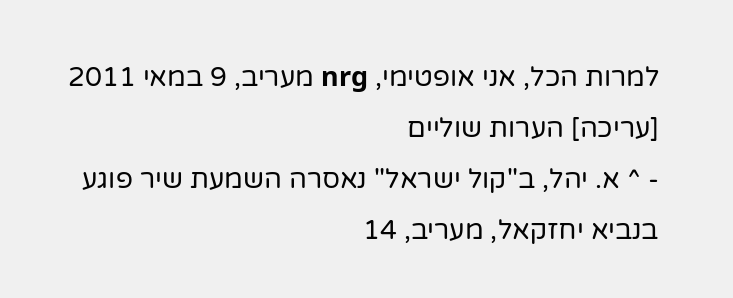למרות הכל, אני אופטימי, nrg מעריב, 9 במאי 2011
[עריכה] הערות שוליים
- ^ א. יהל, ב"קול ישראל" נאסרה השמעת שיר פוגע בנביא יחזקאל, מעריב, 14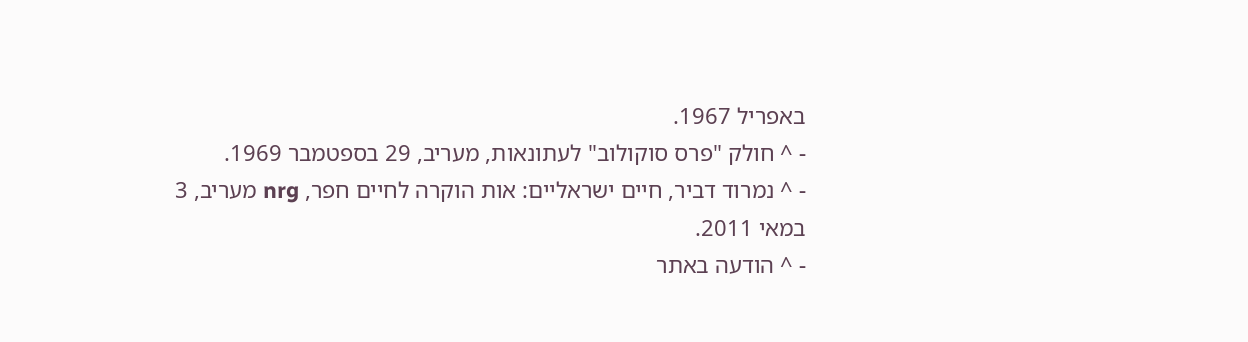באפריל 1967.
- ^ חולק "פרס סוקולוב" לעתונאות, מעריב, 29 בספטמבר 1969.
- ^ נמרוד דביר, חיים ישראליים: אות הוקרה לחיים חפר, nrg מעריב, 3 במאי 2011.
- ^ הודעה באתר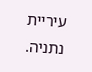עיריית נתניה.